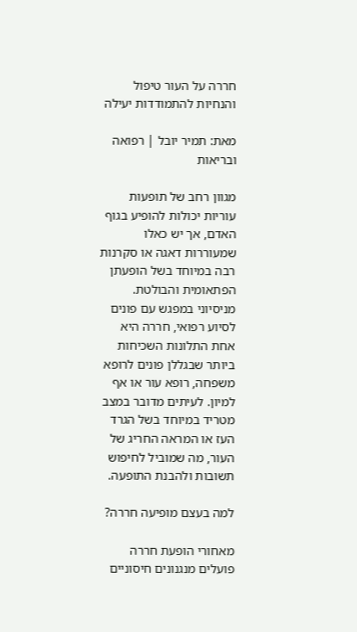חררה על העור טיפול והנחיות להתמודדות יעילה

מאת: תמיר יובל | רפואה ובריאות

מגוון רחב של תופעות עוריות יכולות להופיע בגוף האדם, אך יש כאלו שמעוררות דאגה או סקרנות רבה במיוחד בשל הופעתן הפתאומית והבולטת. מניסיוני במפגש עם פונים לסיוע רפואי, חררה היא אחת התלונות השכיחות ביותר שבגללן פונים לרופא משפחה, רופא עור או אף למיון. לעיתים מדובר במצב מטריד במיוחד בשל הגרד העז או המראה החריג של העור, מה שמוביל לחיפוש תשובות ולהבנת התופעה.

למה בעצם מופיעה חררה?

מאחורי הופעת חררה פועלים מנגנונים חיסוניים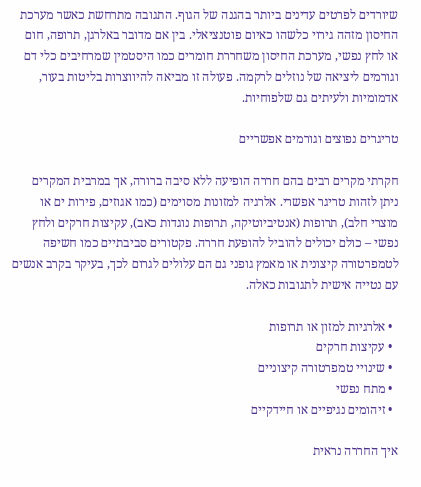שיורדים לפרטים עדינים ביותר בהגנה של הגוף. התגובה מתרחשת כאשר מערכת החיסון מזהה גירוי כלשהו כאיום פוטנציאלי. בין אם מדובר באלרגן, תרופה, חום או לחץ נפשי, מערכת החיסון משחררת חומרים כמו היסטמין שמרחיבים כלי דם וגורמים ליציאה של נוזלים לרקמה. פעולה זו מביאה להיווצרות בליטות בעור, אדמומיות ולעיתים גם שלפוחיות.

טריגרים נפוצים וגורמים אפשריים

חקרתי מקרים רבים בהם חררה הופיעה ללא סיבה ברורה, אך במרבית המקרים ניתן לזהות טריגר אפשרי. אלרגיה למזונות מסוימים (כמו אגוזים, פירות ים או מוצרי חלב), תרופות (אנטיביוטיקה, תרופות נוגדות כאב), עקיצות חרקים ולחץ נפשי – כולם יכולים להוביל להופעת חררה. פקטורים סביבתיים כמו חשיפה לטמפרטורה קיצונית או מאמץ גופני גם הם עלולים לגרום לכך, בעיקר בקרב אנשים עם נטייה אישית לתגובות כאלה.

  • אלרגיות למזון או תרופות
  • עקיצות חרקים
  • שינויי טמפרטורה קיצוניים
  • מתח נפשי
  • זיהומים נגיפיים או חיידקיים

איך החררה נראית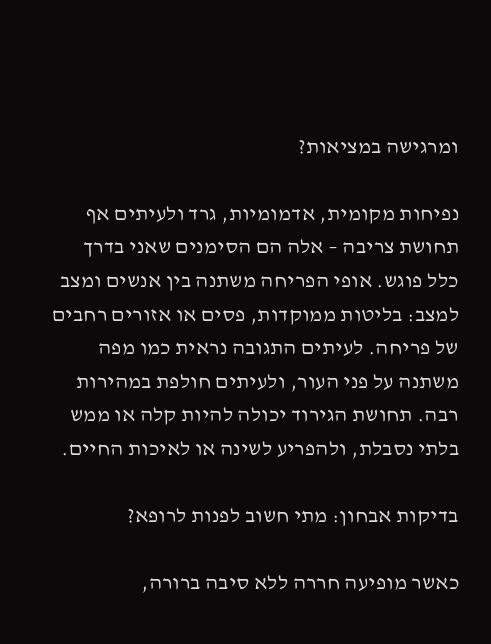ומרגישה במציאות?

נפיחות מקומית, אדמומיות, גרד ולעיתים אף תחושת צריבה – אלה הם הסימנים שאני בדרך כלל פוגש. אופי הפריחה משתנה בין אנשים ומצב למצב: בליטות ממוקדות, פסים או אזורים רחבים של פריחה. לעיתים התגובה נראית כמו מפה משתנה על פני העור, ולעיתים חולפת במהירות רבה. תחושת הגירוד יכולה להיות קלה או ממש בלתי נסבלת, ולהפריע לשינה או לאיכות החיים.

בדיקות אבחון: מתי חשוב לפנות לרופא?

כאשר מופיעה חררה ללא סיבה ברורה,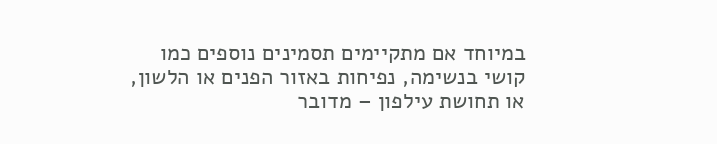במיוחד אם מתקיימים תסמינים נוספים כמו קושי בנשימה, נפיחות באזור הפנים או הלשון, או תחושת עילפון – מדובר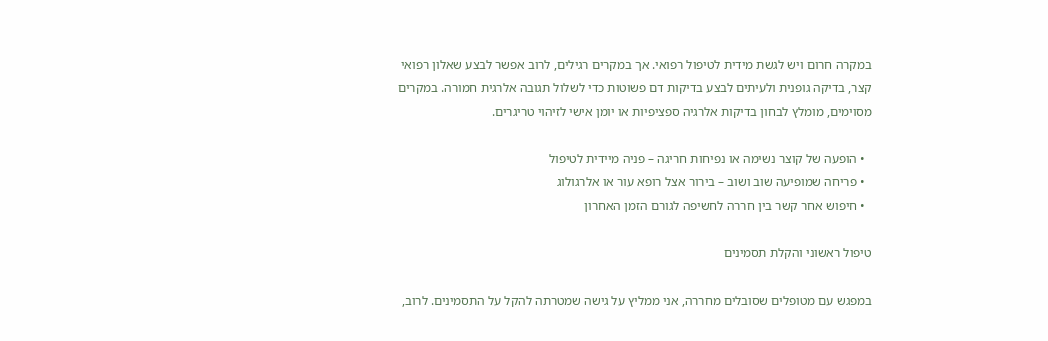במקרה חרום ויש לגשת מידית לטיפול רפואי. אך במקרים רגילים, לרוב אפשר לבצע שאלון רפואי קצר, בדיקה גופנית ולעיתים לבצע בדיקות דם פשוטות כדי לשלול תגובה אלרגית חמורה. במקרים מסוימים, מומלץ לבחון בדיקות אלרגיה ספציפיות או יומן אישי לזיהוי טריגרים.

  • הופעה של קוצר נשימה או נפיחות חריגה – פניה מיידית לטיפול
  • פריחה שמופיעה שוב ושוב – בירור אצל רופא עור או אלרגולוג
  • חיפוש אחר קשר בין חררה לחשיפה לגורם הזמן האחרון

טיפול ראשוני והקלת תסמינים

במפגש עם מטופלים שסובלים מחררה, אני ממליץ על גישה שמטרתה להקל על התסמינים. לרוב,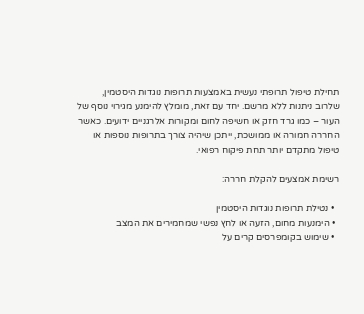תחילת טיפול תרופתי נעשית באמצעות תרופות נוגדות היסטמין, שלרוב ניתנות ללא מרשם. יחד עם זאת, מומלץ להימנע מגירוי נוסף של העור – כמו גרד חזק או חשיפה לחום ומקורות אלרגניים ידועים. כאשר החררה חמורה או ממושכת, ייתכן שיהיה צורך בתרופות נוספות או טיפול מתקדם יותר תחת פיקוח רפואי.

רשימת אמצעים להקלת חררה:

  • נטילת תרופות נוגדות היסטמין
  • הימנעות מחום, הזעה או לחץ נפשי שמחמירים את המצב
  • שימוש בקומפרסים קרים על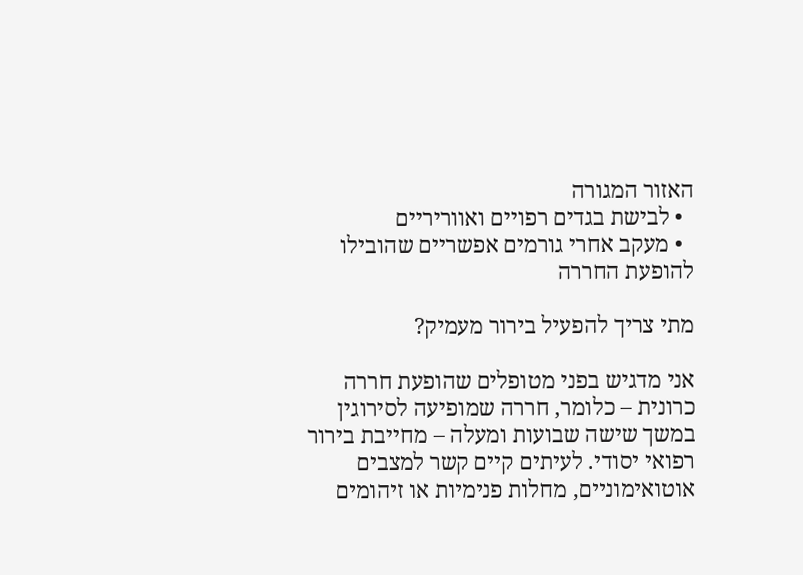האזור המגורה
  • לבישת בגדים רפויים ואווריריים
  • מעקב אחרי גורמים אפשריים שהובילו להופעת החררה

מתי צריך להפעיל בירור מעמיק?

אני מדגיש בפני מטופלים שהופעת חררה כרונית – כלומר, חררה שמופיעה לסירוגין במשך שישה שבועות ומעלה – מחייבת בירור רפואי יסודי. לעיתים קיים קשר למצבים אוטואימוניים, מחלות פנימיות או זיהומים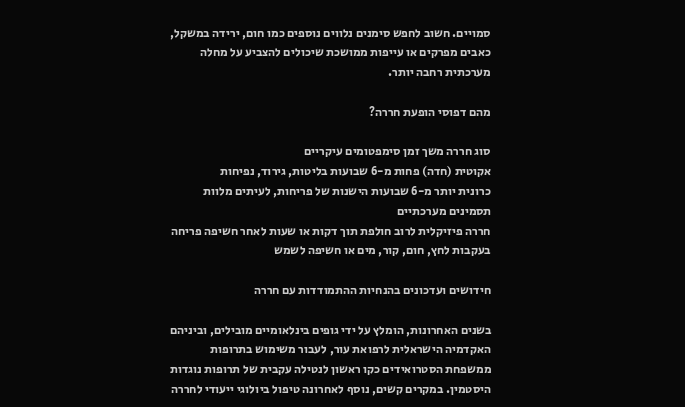סמויים. חשוב לחפש סימנים נלווים נוספים כמו חום, ירידה במשקל, כאבים מפרקים או עייפות ממושכת שיכולים להצביע על מחלה מערכתית רחבה יותר.

מהם דפוסי הופעת חררה?

סוג חררה משך זמן סימפטומים עיקריים
אקוטית (חדה) פחות מ-6 שבועות בליטות, גירוד, נפיחות
כרונית יותר מ-6 שבועות הישנות של פריחות, לעיתים מלוות תסמינים מערכתיים
חררה פיזיקלית לרוב חולפת תוך דקות או שעות לאחר חשיפה פריחה בעקבות לחץ, חום, קור, מים או חשיפה לשמש

חידושים ועדכונים בהנחיות ההתמודדות עם חררה

בשנים האחרונות, הומלץ על ידי גופים בינלאומיים מובילים, וביניהם האקדמיה הישראלית לרפואת עור, לעבור משימוש בתרופות ממשפחת הסטרואידים כקו ראשון לנטילה עקבית של תרופות נוגדות היסטמין. במקרים קשים, נוסף לאחרונה טיפול ביולוגי ייעודי לחררה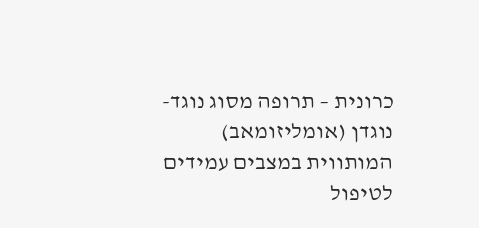כרונית – תרופה מסוג נוגד-נוגדן (אומליזומאב) המותווית במצבים עמידים לטיפול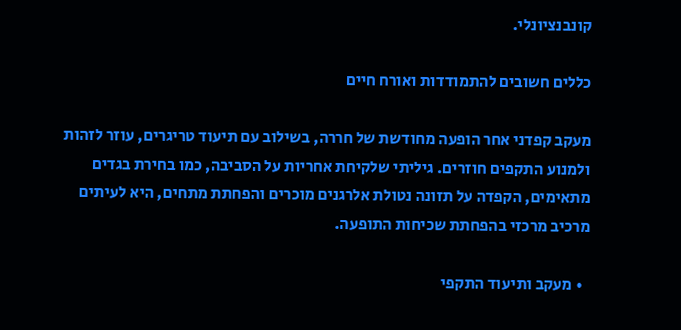קונבנציונלי.

כללים חשובים להתמודדות ואורח חיים

מעקב קפדני אחר הופעה מחודשת של חררה, בשילוב עם תיעוד טריגרים, עוזר לזהות ולמנוע התקפים חוזרים. גיליתי שלקיחת אחריות על הסביבה, כמו בחירת בגדים מתאימים, הקפדה על תזונה נטולת אלרגנים מוכרים והפחתת מתחים, היא לעיתים מרכיב מרכזי בהפחתת שכיחות התופעה.

  • מעקב ותיעוד התקפי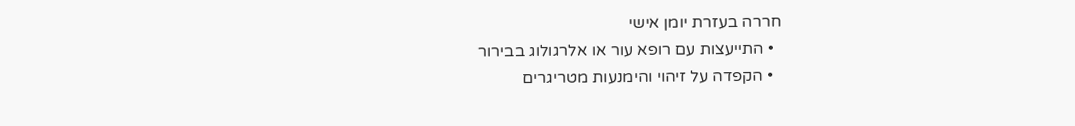חררה בעזרת יומן אישי
  • התייעצות עם רופא עור או אלרגולוג בבירור
  • הקפדה על זיהוי והימנעות מטריגרים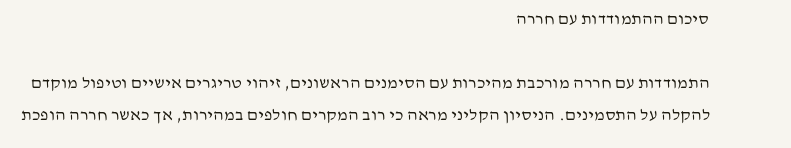סיכום ההתמודדות עם חררה

התמודדות עם חררה מורכבת מהיכרות עם הסימנים הראשונים, זיהוי טריגרים אישיים וטיפול מוקדם להקלה על התסמינים. הניסיון הקליני מראה כי רוב המקרים חולפים במהירות, אך כאשר חררה הופכת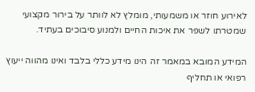לאירוע חוזר או משמעותי, מומלץ לא לוותר על בירור מקצועי שמטרתו לשפר את איכות החיים ולמנוע סיבוכים בעתיד.

המידע המובא במאמר זה הינו מידע כללי בלבד ואינו מהווה ייעוץ רפואי או תחליף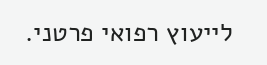לייעוץ רפואי פרטני.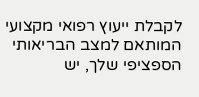לקבלת ייעוץ רפואי מקצועי המותאם למצב הבריאותי הספציפי שלך, יש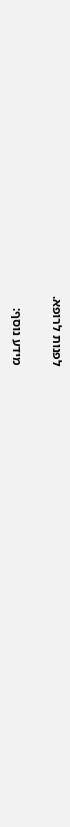לפנות לרופא.

מידע נוסף: